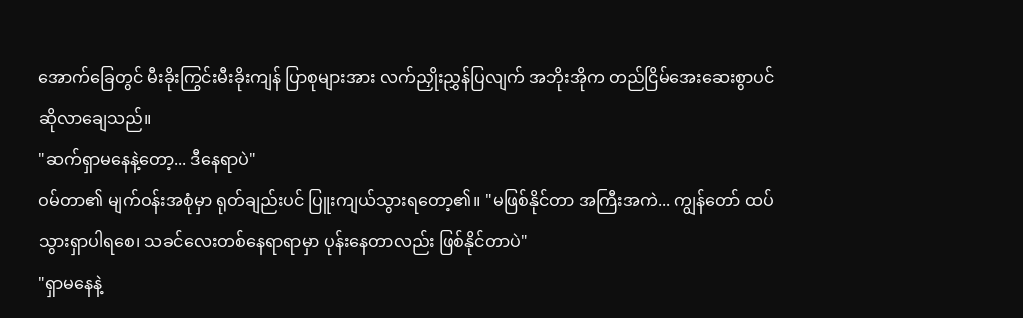အောက်ခြေတွင် မီးခိုးကြွင်းမီးခိုးကျန် ပြာစုများအား လက်ညှိုးညွှန်ပြလျက် အဘိုးအိုက တည်ငြိမ်အေးဆေးစွာပင် ဆိုလာချေသည်။
"ဆက်ရှာမနေနဲ့တော့... ဒီနေရာပဲ"
ဝမ်တာ၏ မျက်ဝန်းအစုံမှာ ရုတ်ချည်းပင် ပြူးကျယ်သွားရတော့၏။ "မဖြစ်နိုင်တာ အကြီးအကဲ... ကျွန်တော် ထပ်သွားရှာပါရစေ၊ သခင်လေးတစ်နေရာရာမှာ ပုန်းနေတာလည်း ဖြစ်နိုင်တာပဲ"
"ရှာမနေနဲ့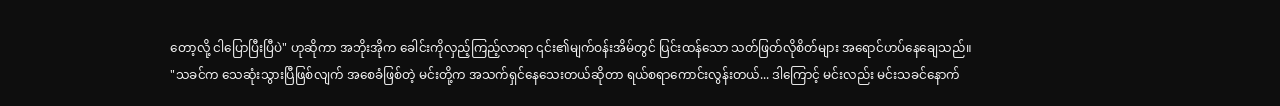တော့လို့ ငါပြောပြီးပြီပဲ" ဟုဆိုကာ အဘိုးအိုက ခေါင်းကိုလှည့်ကြည့်လာရာ ၎င်း၏မျက်ဝန်းအိမ်တွင် ပြင်းထန်သော သတ်ဖြတ်လိုစိတ်များ အရောင်ဟပ်နေချေသည်။
"သခင်က သေဆုံးသွားပြီဖြစ်လျက် အစေခံဖြစ်တဲ့ မင်းတို့က အသက်ရှင်နေသေးတယ်ဆိုတာ ရယ်စရာကောင်းလွန်းတယ်... ဒါကြောင့် မင်းလည်း မင်းသခင်နောက်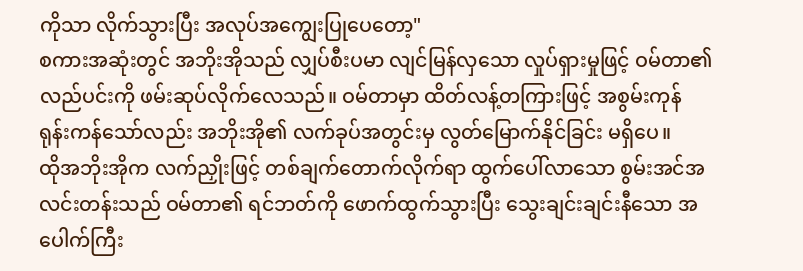ကိုသာ လိုက်သွားပြီး အလုပ်အကျွေးပြုပေတော့"
စကားအဆုံးတွင် အဘိုးအိုသည် လျှပ်စီးပမာ လျင်မြန်လှသော လှုပ်ရှားမှုဖြင့် ဝမ်တာ၏ လည်ပင်းကို ဖမ်းဆုပ်လိုက်လေသည်။ ဝမ်တာမှာ ထိတ်လန့်တကြားဖြင့် အစွမ်းကုန် ရုန်းကန်သော်လည်း အဘိုးအို၏ လက်ခုပ်အတွင်းမှ လွတ်မြောက်နိုင်ခြင်း မရှိပေ။
ထိုအဘိုးအိုက လက်ညှိုးဖြင့် တစ်ချက်တောက်လိုက်ရာ ထွက်ပေါ်လာသော စွမ်းအင်အလင်းတန်းသည် ဝမ်တာ၏ ရင်ဘတ်ကို ဖောက်ထွက်သွားပြီး သွေးချင်းချင်းနီသော အပေါက်ကြီး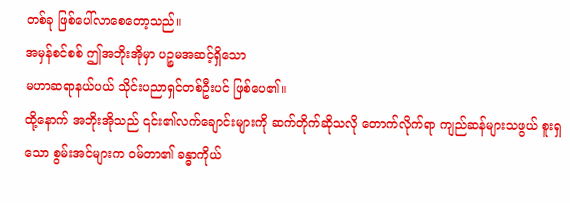တစ်ခု ဖြစ်ပေါ်လာစေတော့သည်။
အမှန်စင်စစ် ဤအဘိုးအိုမှာ ပဉ္စမအဆင့်ရှိသော
မဟာဆရာနယ်ပယ် သိုင်းပညာရှင်တစ်ဦးပင် ဖြစ်ပေ၏။
ထို့နောက် အဘိုးအိုသည် ၎င်း၏လက်ချောင်းများကို ဆက်တိုက်ဆိုသလို တောက်လိုက်ရာ ကျည်ဆန်များသဖွယ် စူးရှသော စွမ်းအင်များက ဝမ်တာ၏ ခန္ဓာကိုယ်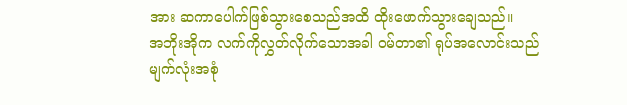အား ဆကာပေါက်ဖြစ်သွားစေသည်အထိ ထိုးဖောက်သွားချေသည်။
အဘိုးအိုက လက်ကိုလွှတ်လိုက်သောအခါ ဝမ်တာ၏ ရုပ်အလောင်းသည် မျက်လုံးအစုံ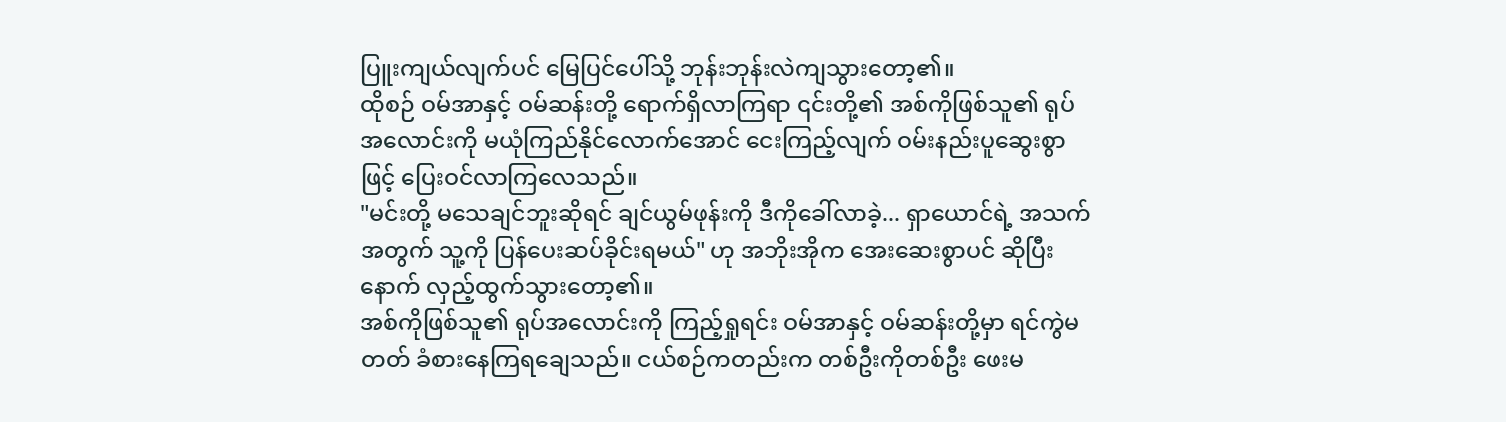ပြူးကျယ်လျက်ပင် မြေပြင်ပေါ်သို့ ဘုန်းဘုန်းလဲကျသွားတော့၏။
ထိုစဉ် ဝမ်အာနှင့် ဝမ်ဆန်းတို့ ရောက်ရှိလာကြရာ ၎င်းတို့၏ အစ်ကိုဖြစ်သူ၏ ရုပ်အလောင်းကို မယုံကြည်နိုင်လောက်အောင် ငေးကြည့်လျက် ဝမ်းနည်းပူဆွေးစွာဖြင့် ပြေးဝင်လာကြလေသည်။
"မင်းတို့ မသေချင်ဘူးဆိုရင် ချင်ယွမ်ဖုန်းကို ဒီကိုခေါ်လာခဲ့... ရှာယောင်ရဲ့ အသက်အတွက် သူ့ကို ပြန်ပေးဆပ်ခိုင်းရမယ်" ဟု အဘိုးအိုက အေးဆေးစွာပင် ဆိုပြီးနောက် လှည့်ထွက်သွားတော့၏။
အစ်ကိုဖြစ်သူ၏ ရုပ်အလောင်းကို ကြည့်ရှုရင်း ဝမ်အာနှင့် ဝမ်ဆန်းတို့မှာ ရင်ကွဲမတတ် ခံစားနေကြရချေသည်။ ငယ်စဉ်ကတည်းက တစ်ဦးကိုတစ်ဦး ဖေးမ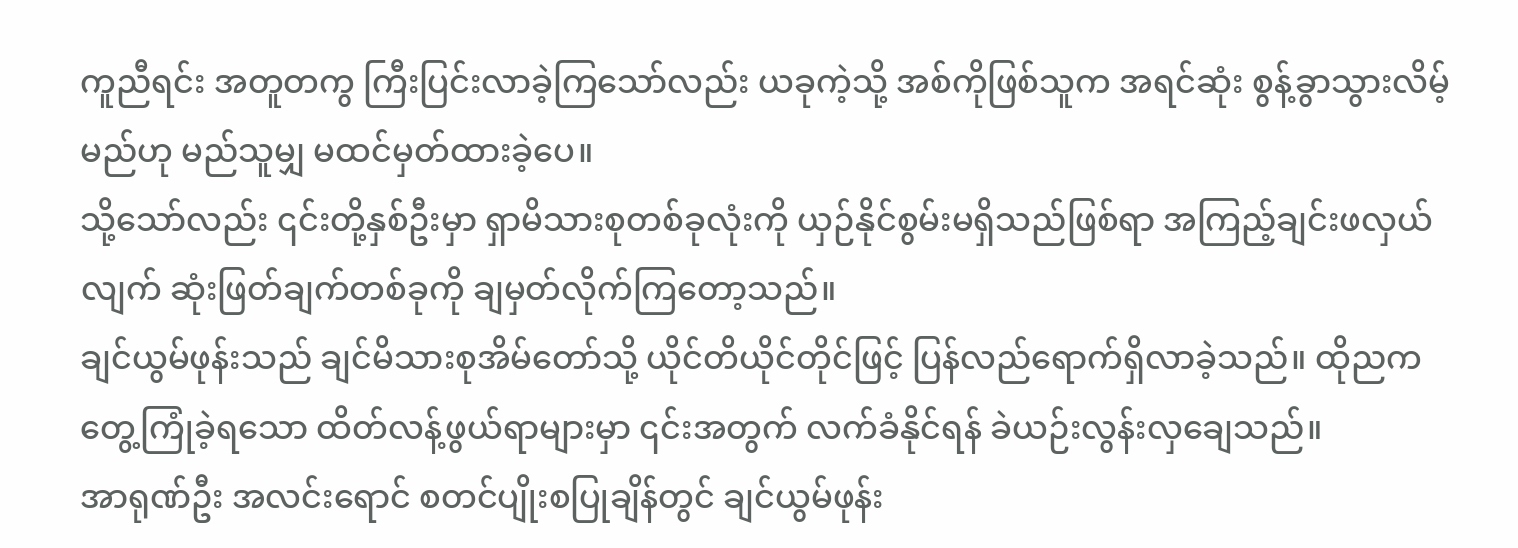ကူညီရင်း အတူတကွ ကြီးပြင်းလာခဲ့ကြသော်လည်း ယခုကဲ့သို့ အစ်ကိုဖြစ်သူက အရင်ဆုံး စွန့်ခွာသွားလိမ့်မည်ဟု မည်သူမျှ မထင်မှတ်ထားခဲ့ပေ။
သို့သော်လည်း ၎င်းတို့နှစ်ဦးမှာ ရှာမိသားစုတစ်ခုလုံးကို ယှဉ်နိုင်စွမ်းမရှိသည်ဖြစ်ရာ အကြည့်ချင်းဖလှယ်လျက် ဆုံးဖြတ်ချက်တစ်ခုကို ချမှတ်လိုက်ကြတော့သည်။
ချင်ယွမ်ဖုန်းသည် ချင်မိသားစုအိမ်တော်သို့ ယိုင်တိယိုင်တိုင်ဖြင့် ပြန်လည်ရောက်ရှိလာခဲ့သည်။ ထိုညက တွေ့ကြုံခဲ့ရသော ထိတ်လန့်ဖွယ်ရာများမှာ ၎င်းအတွက် လက်ခံနိုင်ရန် ခဲယဉ်းလွန်းလှချေသည်။
အာရုဏ်ဦး အလင်းရောင် စတင်ပျိုးစပြုချိန်တွင် ချင်ယွမ်ဖုန်း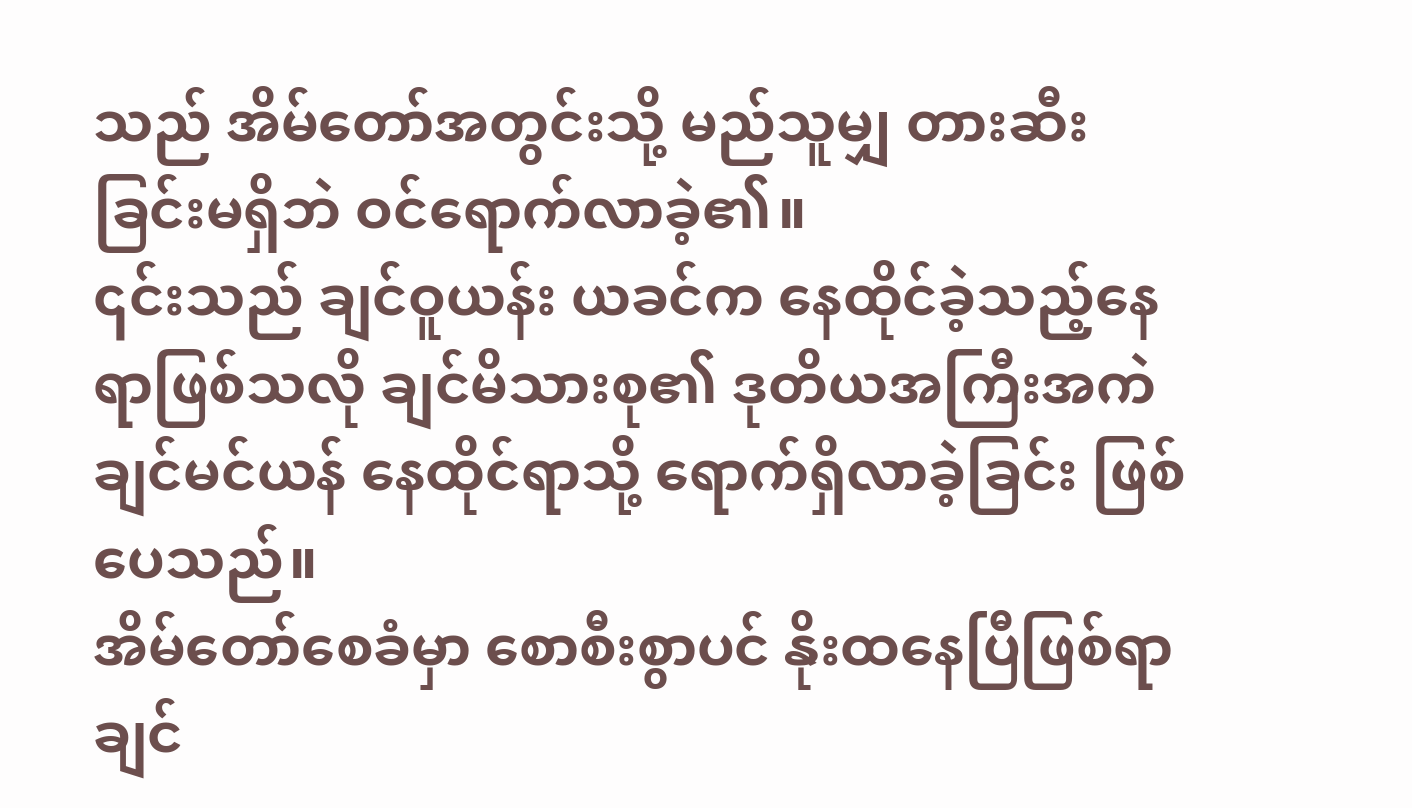သည် အိမ်တော်အတွင်းသို့ မည်သူမျှ တားဆီးခြင်းမရှိဘဲ ဝင်ရောက်လာခဲ့၏။
၎င်းသည် ချင်ဝူယန်း ယခင်က နေထိုင်ခဲ့သည့်နေရာဖြစ်သလို ချင်မိသားစု၏ ဒုတိယအကြီးအကဲ ချင်မင်ယန် နေထိုင်ရာသို့ ရောက်ရှိလာခဲ့ခြင်း ဖြစ်ပေသည်။
အိမ်တော်စေခံမှာ စောစီးစွာပင် နိုးထနေပြီဖြစ်ရာ ချင်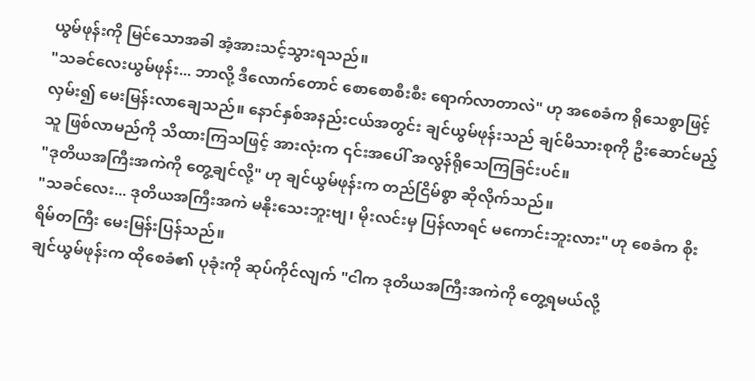ယွမ်ဖုန်းကို မြင်သောအခါ အံ့အားသင့်သွားရသည်။
"သခင်လေးယွမ်ဖုန်း... ဘာလို့ ဒီလောက်တောင် စောစောစီးစီး ရောက်လာတာလဲ" ဟု အစေခံက ရိုသေစွာဖြင့် လှမ်း၍ မေးမြန်းလာချေသည်။ နောင်နှစ်အနည်းငယ်အတွင်း ချင်ယွမ်ဖုန်းသည် ချင်မိသားစုကို ဦးဆောင်မည့်သူ ဖြစ်လာမည်ကို သိထားကြသဖြင့် အားလုံးက ၎င်းအပေါ် အလွန်ရိုသေကြခြင်းပင်။
"ဒုတိယအကြီးအကဲကို တွေ့ချင်လို့" ဟု ချင်ယွမ်ဖုန်းက တည်ငြိမ်စွာ ဆိုလိုက်သည်။
"သခင်လေး... ဒုတိယအကြီးအကဲ မနိုးသေးဘူးဗျ၊ မိုးလင်းမှ ပြန်လာရင် မကောင်းဘူးလား" ဟု စေခံက စိုးရိမ်တကြီး မေးမြန်းပြန်သည်။
ချင်ယွမ်ဖုန်းက ထိုစေခံ၏ ပုခုံးကို ဆုပ်ကိုင်လျက် "ငါက ဒုတိယအကြီးအကဲကို တွေ့ရမယ်လို့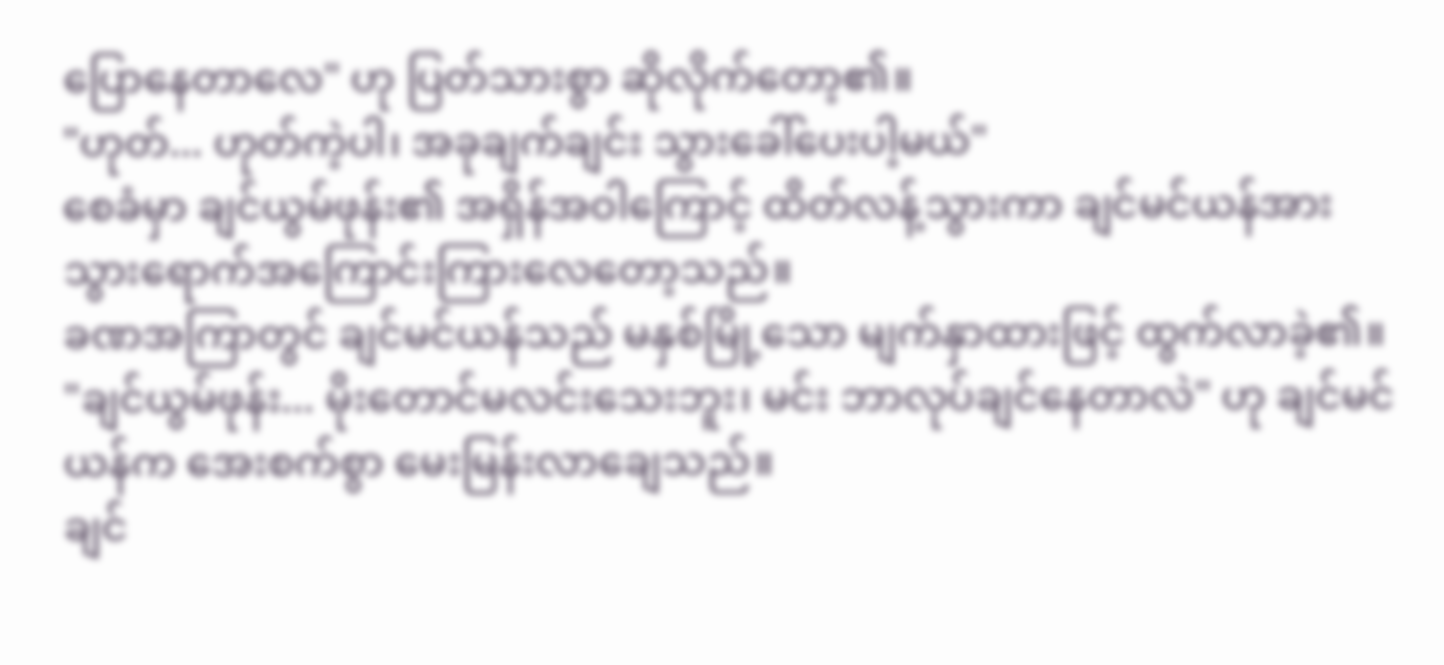ပြောနေတာလေ" ဟု ပြတ်သားစွာ ဆိုလိုက်တော့၏။
"ဟုတ်... ဟုတ်ကဲ့ပါ၊ အခုချက်ချင်း သွားခေါ်ပေးပါ့မယ်"
စေခံမှာ ချင်ယွမ်ဖုန်း၏ အရှိန်အဝါကြောင့် ထိတ်လန့်သွားကာ ချင်မင်ယန်အား သွားရောက်အကြောင်းကြားလေတော့သည်။
ခဏအကြာတွင် ချင်မင်ယန်သည် မနှစ်မြို့သော မျက်နှာထားဖြင့် ထွက်လာခဲ့၏။
"ချင်ယွမ်ဖုန်း... မိုးတောင်မလင်းသေးဘူး၊ မင်း ဘာလုပ်ချင်နေတာလဲ" ဟု ချင်မင်ယန်က အေးစက်စွာ မေးမြန်းလာချေသည်။
ချင်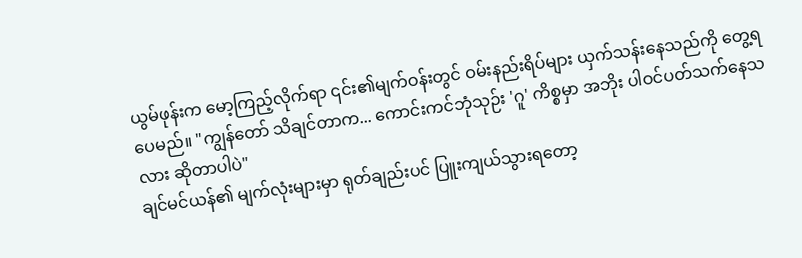ယွမ်ဖုန်းက မော့ကြည့်လိုက်ရာ ၎င်း၏မျက်ဝန်းတွင် ဝမ်းနည်းရိပ်များ ယှက်သန်းနေသည်ကို တွေ့ရပေမည်။ "ကျွန်တော် သိချင်တာက... ကောင်းကင်ဘုံသုဉ်း 'ဂူ' ကိစ္စမှာ အဘိုး ပါဝင်ပတ်သက်နေသလား ဆိုတာပါပဲ"
ချင်မင်ယန်၏ မျက်လုံးများမှာ ရုတ်ချည်းပင် ပြူးကျယ်သွားရတော့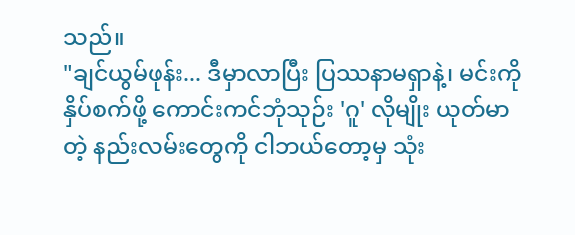သည်။
"ချင်ယွမ်ဖုန်း... ဒီမှာလာပြီး ပြဿနာမရှာနဲ့၊ မင်းကို နှိပ်စက်ဖို့ ကောင်းကင်ဘုံသုဉ်း 'ဂူ' လိုမျိုး ယုတ်မာတဲ့ နည်းလမ်းတွေကို ငါဘယ်တော့မှ သုံး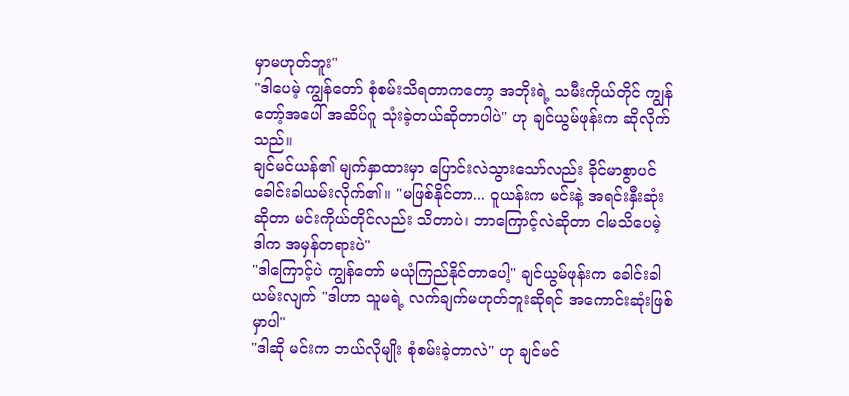မှာမဟုတ်ဘူး"
"ဒါပေမဲ့ ကျွန်တော် စုံစမ်းသိရတာကတော့ အဘိုးရဲ့ သမီးကိုယ်တိုင် ကျွန်တော့်အပေါ် အဆိပ်ဂူ သုံးခဲ့တယ်ဆိုတာပါပဲ" ဟု ချင်ယွမ်ဖုန်းက ဆိုလိုက်သည်။
ချင်မင်ယန်၏ မျက်နှာထားမှာ ပြောင်းလဲသွားသော်လည်း ခိုင်မာစွာပင် ခေါင်းခါယမ်းလိုက်၏။ "မဖြစ်နိုင်တာ... ဝူယန်းက မင်းနဲ့ အရင်းနှီးဆုံးဆိုတာ မင်းကိုယ်တိုင်လည်း သိတာပဲ၊ ဘာကြောင့်လဲဆိုတာ ငါမသိပေမဲ့ ဒါက အမှန်တရားပဲ"
"ဒါကြောင့်ပဲ ကျွန်တော် မယုံကြည်နိုင်တာပေါ့" ချင်ယွမ်ဖုန်းက ခေါင်းခါယမ်းလျက် "ဒါဟာ သူမရဲ့ လက်ချက်မဟုတ်ဘူးဆိုရင် အကောင်းဆုံးဖြစ်မှာပါ"
"ဒါဆို မင်းက ဘယ်လိုမျိုး စုံစမ်းခဲ့တာလဲ" ဟု ချင်မင်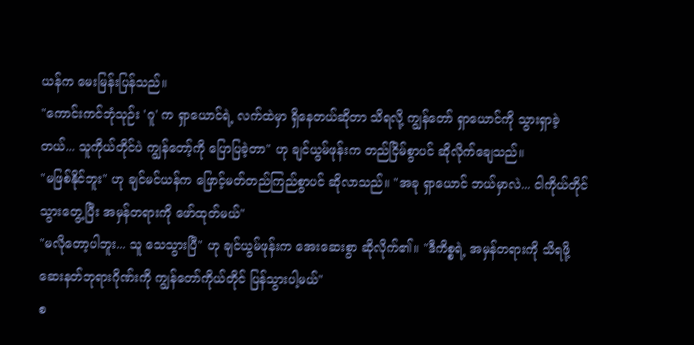ယန်က မေးမြန်းပြန်သည်။
"ကောင်းကင်ဘုံသုဉ်း 'ဂူ' က ရှာယောင်ရဲ့ လက်ထဲမှာ ရှိနေတယ်ဆိုတာ သိရလို့ ကျွန်တော် ရှာယောင်ကို သွားရှာခဲ့တယ်... သူကိုယ်တိုင်ပဲ ကျွန်တော့်ကို ပြောပြခဲ့တာ" ဟု ချင်ယွမ်ဖုန်းက တည်ငြိမ်စွာပင် ဆိုလိုက်ချေသည်။
"မဖြစ်နိုင်ဘူး" ဟု ချင်မင်ယန်က ဖြောင့်မတ်တည်ကြည်စွာပင် ဆိုလာသည်။ "အခု ရှာယောင် ဘယ်မှာလဲ... ငါကိုယ်တိုင် သွားတွေ့ပြီး အမှန်တရားကို ဖော်ထုတ်မယ်"
"မလိုတော့ပါဘူး... သူ သေသွားပြီ" ဟု ချင်ယွမ်ဖုန်းက အေးဆေးစွာ ဆိုလိုက်၏။ "ဒီကိစ္စရဲ့ အမှန်တရားကို သိရဖို့ ဆေးနတ်ဘုရားဂိုဏ်းကို ကျွန်တော်ကိုယ်တိုင် ပြန်သွားပါ့မယ်"
စ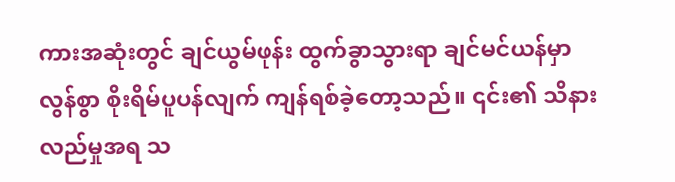ကားအဆုံးတွင် ချင်ယွမ်ဖုန်း ထွက်ခွာသွားရာ ချင်မင်ယန်မှာ လွန်စွာ စိုးရိမ်ပူပန်လျက် ကျန်ရစ်ခဲ့တော့သည်။ ၎င်း၏ သိနားလည်မှုအရ သ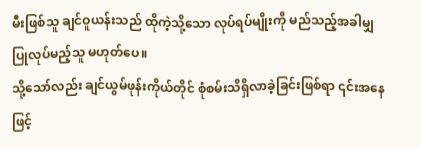မီးဖြစ်သူ ချင်ဝူယန်းသည် ထိုကဲ့သို့သော လုပ်ရပ်မျိုးကို မည်သည့်အခါမျှ ပြုလုပ်မည့်သူ မဟုတ်ပေ။
သို့သော်လည်း ချင်ယွမ်ဖုန်းကိုယ်တိုင် စုံစမ်းသိရှိလာခဲ့ခြင်းဖြစ်ရာ ၎င်းအနေဖြင့်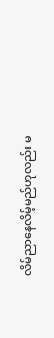လိမ်ညာနေလိမ့်မည်ဟုလည်း မ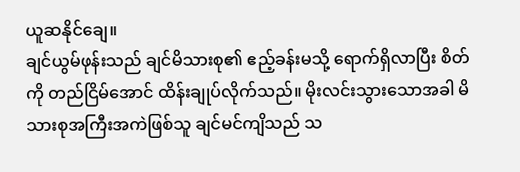ယူဆနိုင်ချေ။
ချင်ယွမ်ဖုန်းသည် ချင်မိသားစု၏ ဧည့်ခန်းမသို့ ရောက်ရှိလာပြီး စိတ်ကို တည်ငြိမ်အောင် ထိန်းချုပ်လိုက်သည်။ မိုးလင်းသွားသောအခါ မိသားစုအကြီးအကဲဖြစ်သူ ချင်မင်ကျိသည် သ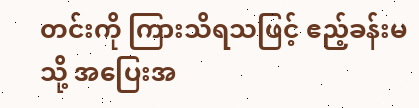တင်းကို ကြားသိရသဖြင့် ဧည့်ခန်းမသို့ အပြေးအ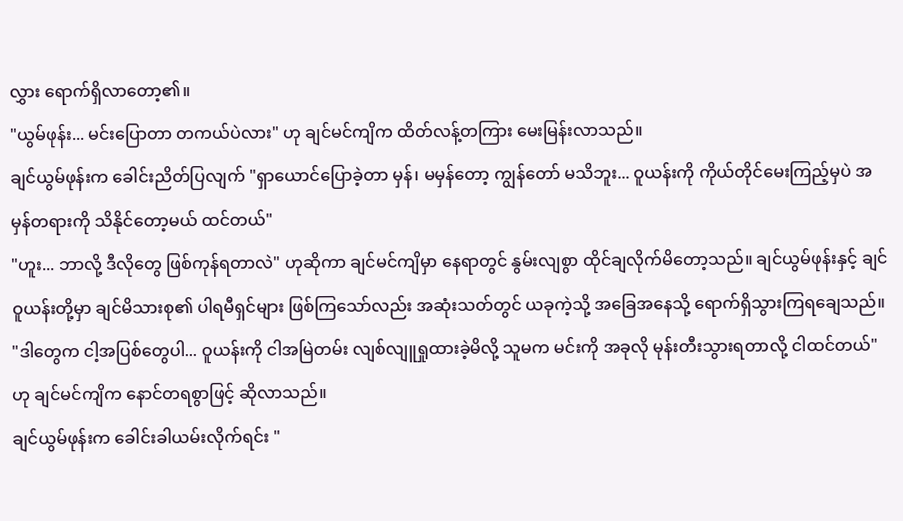လွှား ရောက်ရှိလာတော့၏။
"ယွမ်ဖုန်း... မင်းပြောတာ တကယ်ပဲလား" ဟု ချင်မင်ကျိက ထိတ်လန့်တကြား မေးမြန်းလာသည်။
ချင်ယွမ်ဖုန်းက ခေါင်းညိတ်ပြလျက် "ရှာယောင်ပြောခဲ့တာ မှန်၊ မမှန်တော့ ကျွန်တော် မသိဘူး... ဝူယန်းကို ကိုယ်တိုင်မေးကြည့်မှပဲ အမှန်တရားကို သိနိုင်တော့မယ် ထင်တယ်"
"ဟူး... ဘာလို့ ဒီလိုတွေ ဖြစ်ကုန်ရတာလဲ" ဟုဆိုကာ ချင်မင်ကျိမှာ နေရာတွင် နွမ်းလျစွာ ထိုင်ချလိုက်မိတော့သည်။ ချင်ယွမ်ဖုန်းနှင့် ချင်ဝူယန်းတို့မှာ ချင်မိသားစု၏ ပါရမီရှင်များ ဖြစ်ကြသော်လည်း အဆုံးသတ်တွင် ယခုကဲ့သို့ အခြေအနေသို့ ရောက်ရှိသွားကြရချေသည်။
"ဒါတွေက ငါ့အပြစ်တွေပါ... ဝူယန်းကို ငါအမြဲတမ်း လျစ်လျူရှုထားခဲ့မိလို့ သူမက မင်းကို အခုလို မုန်းတီးသွားရတာလို့ ငါထင်တယ်" ဟု ချင်မင်ကျိက နောင်တရစွာဖြင့် ဆိုလာသည်။
ချင်ယွမ်ဖုန်းက ခေါင်းခါယမ်းလိုက်ရင်း "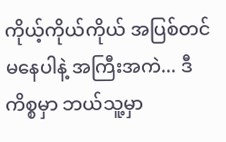ကိုယ့်ကိုယ်ကိုယ် အပြစ်တင်မနေပါနဲ့ အကြီးအကဲ... ဒီကိစ္စမှာ ဘယ်သူ့မှာ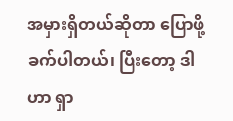အမှားရှိတယ်ဆိုတာ ပြောဖို့ခက်ပါတယ်၊ ပြီးတော့ ဒါဟာ ရှာ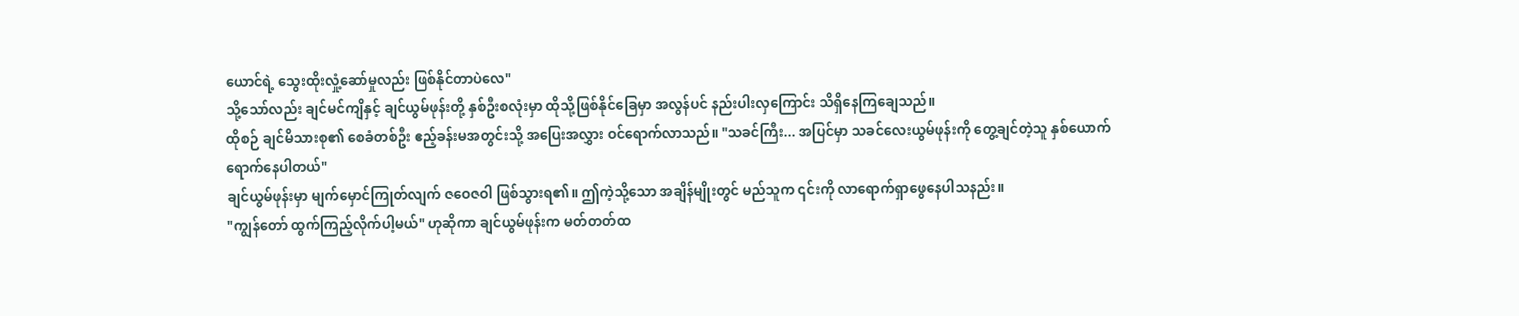ယောင်ရဲ့ သွေးထိုးလှုံ့ဆော်မှုလည်း ဖြစ်နိုင်တာပဲလေ"
သို့သော်လည်း ချင်မင်ကျိနှင့် ချင်ယွမ်ဖုန်းတို့ နှစ်ဦးစလုံးမှာ ထိုသို့ဖြစ်နိုင်ခြေမှာ အလွန်ပင် နည်းပါးလှကြောင်း သိရှိနေကြချေသည်။
ထိုစဉ် ချင်မိသားစု၏ စေခံတစ်ဦး ဧည့်ခန်းမအတွင်းသို့ အပြေးအလွှား ဝင်ရောက်လာသည်။ "သခင်ကြီး... အပြင်မှာ သခင်လေးယွမ်ဖုန်းကို တွေ့ချင်တဲ့သူ နှစ်ယောက် ရောက်နေပါတယ်"
ချင်ယွမ်ဖုန်းမှာ မျက်မှောင်ကြုတ်လျက် ဇဝေဇဝါ ဖြစ်သွားရ၏။ ဤကဲ့သို့သော အချိန်မျိုးတွင် မည်သူက ၎င်းကို လာရောက်ရှာဖွေနေပါသနည်း။
"ကျွန်တော် ထွက်ကြည့်လိုက်ပါ့မယ်" ဟုဆိုကာ ချင်ယွမ်ဖုန်းက မတ်တတ်ထ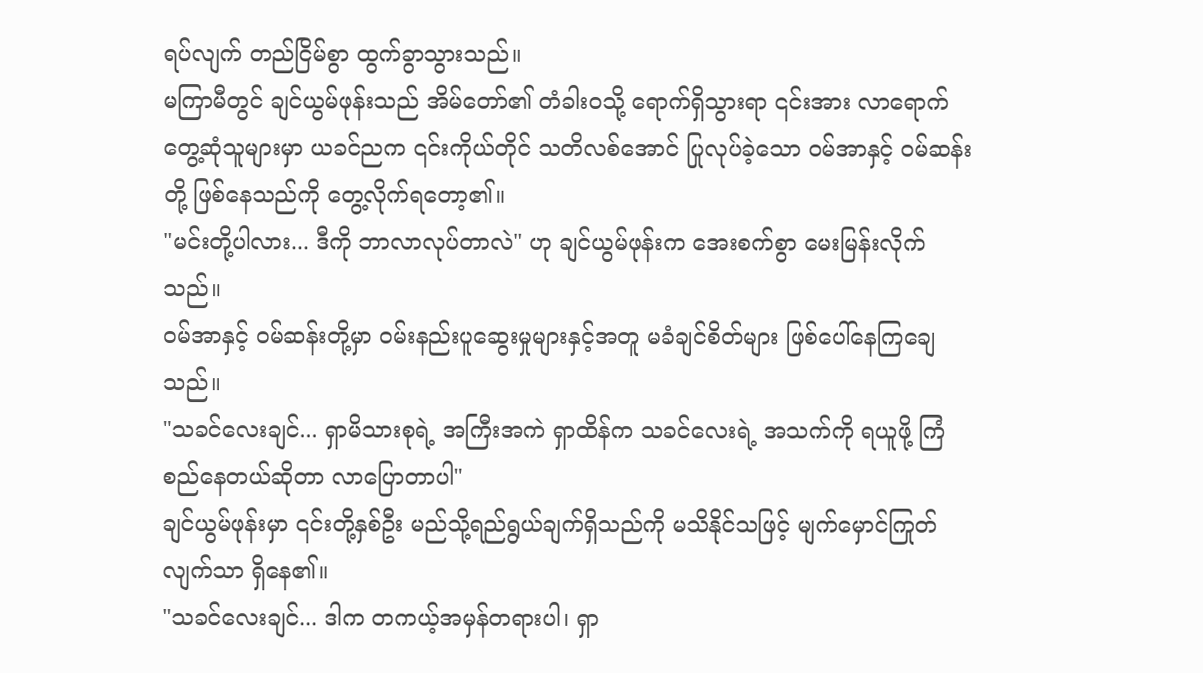ရပ်လျက် တည်ငြိမ်စွာ ထွက်ခွာသွားသည်။
မကြာမီတွင် ချင်ယွမ်ဖုန်းသည် အိမ်တော်၏ တံခါးဝသို့ ရောက်ရှိသွားရာ ၎င်းအား လာရောက်တွေ့ဆုံသူများမှာ ယခင်ညက ၎င်းကိုယ်တိုင် သတိလစ်အောင် ပြုလုပ်ခဲ့သော ဝမ်အာနှင့် ဝမ်ဆန်းတို့ ဖြစ်နေသည်ကို တွေ့လိုက်ရတော့၏။
"မင်းတို့ပါလား... ဒီကို ဘာလာလုပ်တာလဲ" ဟု ချင်ယွမ်ဖုန်းက အေးစက်စွာ မေးမြန်းလိုက်သည်။
ဝမ်အာနှင့် ဝမ်ဆန်းတို့မှာ ဝမ်းနည်းပူဆွေးမှုများနှင့်အတူ မခံချင်စိတ်များ ဖြစ်ပေါ်နေကြချေသည်။
"သခင်လေးချင်... ရှာမိသားစုရဲ့ အကြီးအကဲ ရှာထိန်က သခင်လေးရဲ့ အသက်ကို ရယူဖို့ ကြံစည်နေတယ်ဆိုတာ လာပြောတာပါ"
ချင်ယွမ်ဖုန်းမှာ ၎င်းတို့နှစ်ဦး မည်သို့ရည်ရွယ်ချက်ရှိသည်ကို မသိနိုင်သဖြင့် မျက်မှောင်ကြုတ်လျက်သာ ရှိနေ၏။
"သခင်လေးချင်... ဒါက တကယ့်အမှန်တရားပါ၊ ရှာ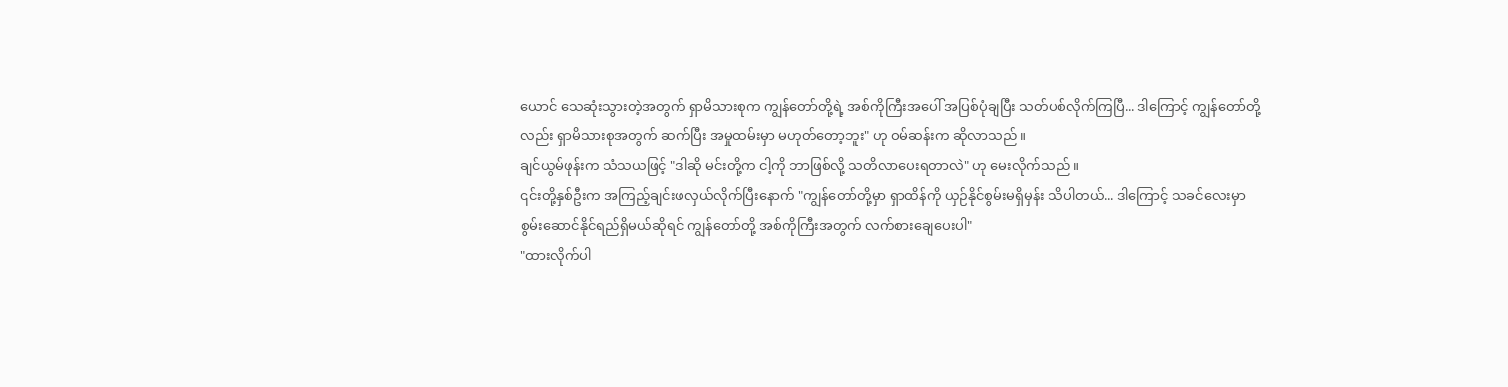ယောင် သေဆုံးသွားတဲ့အတွက် ရှာမိသားစုက ကျွန်တော်တို့ရဲ့ အစ်ကိုကြီးအပေါ် အပြစ်ပုံချပြီး သတ်ပစ်လိုက်ကြပြီ... ဒါကြောင့် ကျွန်တော်တို့လည်း ရှာမိသားစုအတွက် ဆက်ပြီး အမှုထမ်းမှာ မဟုတ်တော့ဘူး" ဟု ဝမ်ဆန်းက ဆိုလာသည်။
ချင်ယွမ်ဖုန်းက သံသယဖြင့် "ဒါဆို မင်းတို့က ငါ့ကို ဘာဖြစ်လို့ သတိလာပေးရတာလဲ" ဟု မေးလိုက်သည်။
၎င်းတို့နှစ်ဦးက အကြည့်ချင်းဖလှယ်လိုက်ပြီးနောက် "ကျွန်တော်တို့မှာ ရှာထိန်ကို ယှဉ်နိုင်စွမ်းမရှိမှန်း သိပါတယ်... ဒါကြောင့် သခင်လေးမှာ စွမ်းဆောင်နိုင်ရည်ရှိမယ်ဆိုရင် ကျွန်တော်တို့ အစ်ကိုကြီးအတွက် လက်စားချေပေးပါ"
"ထားလိုက်ပါ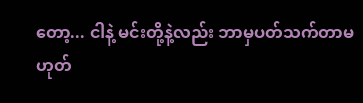တော့... ငါနဲ့ မင်းတို့နဲ့လည်း ဘာမှပတ်သက်တာမဟုတ်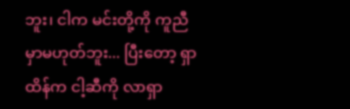ဘူး၊ ငါက မင်းတို့ကို ကူညီမှာမဟုတ်ဘူး... ပြီးတော့ ရှာထိန်က ငါ့ဆီကို လာရှာ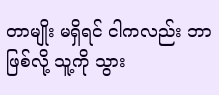တာမျိုး မရှိရင် ငါကလည်း ဘာဖြစ်လို့ သူ့ကို သွား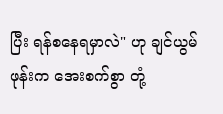ပြီး ရန်စနေရမှာလဲ" ဟု ချင်ယွမ်ဖုန်းက အေးစက်စွာ တုံ့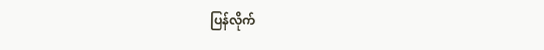ပြန်လိုက်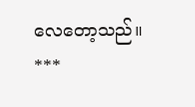လေတော့သည်။
***